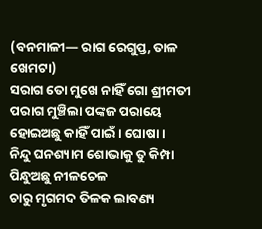(ବନମାଳୀ— ରାଗ ରେଗୁପ୍ତ, ତାଳ ଖେମଟା)
ସରାଗ ତୋ ମୁଖେ ନାହିଁ ଗୋ ଶ୍ରୀମତୀ
ପରାଗ ମୁଞ୍ଚିଲା ପଙ୍କଜ ପରାୟେ
ହୋଇଅଛୁ କାହିଁ ପାଇଁ । ଘୋଷା ।
ନିନ୍ଦୁ ଘନଶ୍ୟାମ ଶୋଭାକୁ ତୁ କିମ୍ପା
ପିନ୍ଧୁଅଛୁ ନୀଳଚେଳ
ଚାରୁ ମୃଗମଦ ତିଳକ ଲାବଣ୍ୟ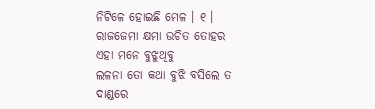ନିଟିଳେ ହୋଇଛି ମେଳ । ୧ ।
ରାଜଜେମା କ୍ଷମା ଉଚିତ ତୋହର
ଏହା ମନେ ବୁଝୁଥିବୁ
ଲଳନା ତୋ କଥା ବୁଝି ବସିଲେ ତ
ଦାଣ୍ଡରେ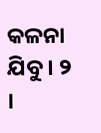କଳନା ଯିବୁ । ୨ ।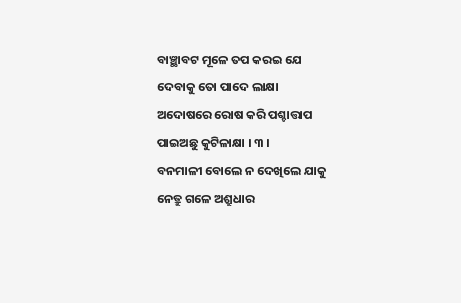ବାଞ୍ଛାବଟ ମୂଳେ ତପ କରଇ ଯେ
ଦେବାକୁ ତୋ ପାଦେ ଲାକ୍ଷା
ଅଦୋଷରେ ରୋଷ କରି ପଶ୍ଚାତ୍ତାପ
ପାଇଅଛୁ କୁଟିଳାକ୍ଷା । ୩ ।
ବନମାଳୀ ବୋଲେ ନ ଦେଖିଲେ ଯାକୁ
ନେତ୍ରୁ ଗଳେ ଅଶ୍ରୁଧାର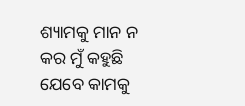ଶ୍ୟାମକୁ ମାନ ନ କର ମୁଁ କହୁଛି
ଯେବେ କାମକୁ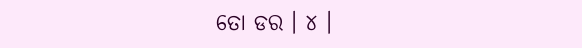ତୋ ଡର । ୪ ।